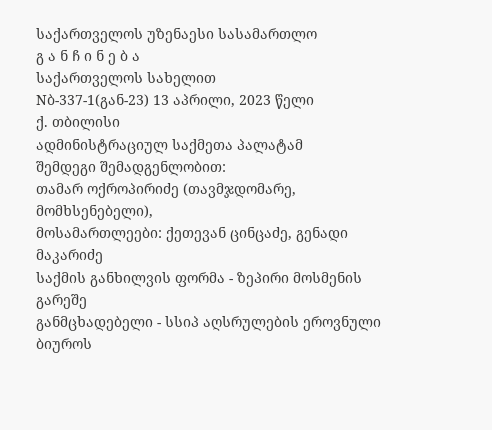საქართველოს უზენაესი სასამართლო
გ ა ნ ჩ ი ნ ე ბ ა
საქართველოს სახელით
Nბ-337-1(გან-23) 13 აპრილი, 2023 წელი
ქ. თბილისი
ადმინისტრაციულ საქმეთა პალატამ
შემდეგი შემადგენლობით:
თამარ ოქროპირიძე (თავმჯდომარე, მომხსენებელი),
მოსამართლეები: ქეთევან ცინცაძე, გენადი მაკარიძე
საქმის განხილვის ფორმა - ზეპირი მოსმენის გარეშე
განმცხადებელი - სსიპ აღსრულების ეროვნული ბიუროს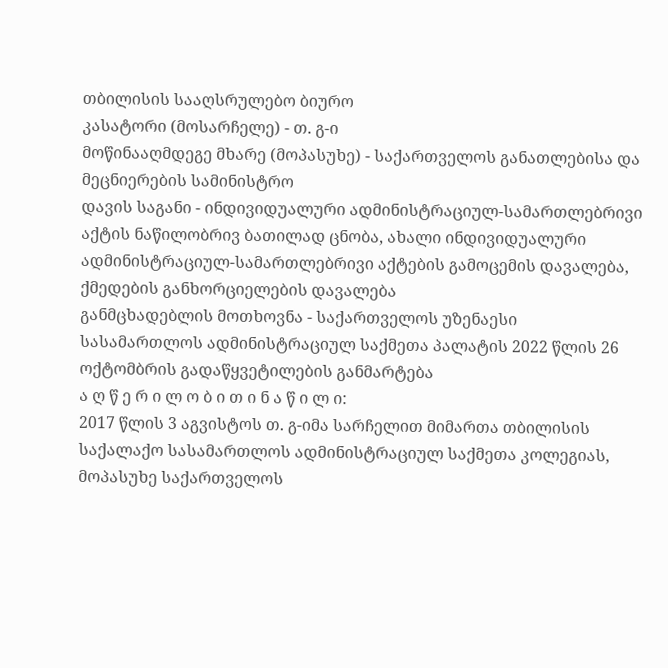თბილისის სააღსრულებო ბიურო
კასატორი (მოსარჩელე) - თ. გ-ი
მოწინააღმდეგე მხარე (მოპასუხე) - საქართველოს განათლებისა და მეცნიერების სამინისტრო
დავის საგანი - ინდივიდუალური ადმინისტრაციულ-სამართლებრივი აქტის ნაწილობრივ ბათილად ცნობა, ახალი ინდივიდუალური ადმინისტრაციულ-სამართლებრივი აქტების გამოცემის დავალება, ქმედების განხორციელების დავალება
განმცხადებლის მოთხოვნა - საქართველოს უზენაესი სასამართლოს ადმინისტრაციულ საქმეთა პალატის 2022 წლის 26 ოქტომბრის გადაწყვეტილების განმარტება
ა ღ წ ე რ ი ლ ო ბ ი თ ი ნ ა წ ი ლ ი:
2017 წლის 3 აგვისტოს თ. გ-იმა სარჩელით მიმართა თბილისის საქალაქო სასამართლოს ადმინისტრაციულ საქმეთა კოლეგიას, მოპასუხე საქართველოს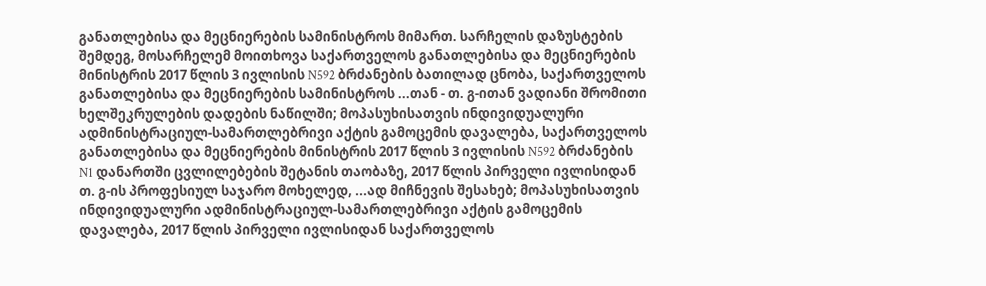განათლებისა და მეცნიერების სამინისტროს მიმართ. სარჩელის დაზუსტების შემდეგ, მოსარჩელემ მოითხოვა საქართველოს განათლებისა და მეცნიერების მინისტრის 2017 წლის 3 ივლისის N592 ბრძანების ბათილად ცნობა, საქართველოს განათლებისა და მეცნიერების სამინისტროს ...თან - თ. გ-ითან ვადიანი შრომითი ხელშეკრულების დადების ნაწილში; მოპასუხისათვის ინდივიდუალური ადმინისტრაციულ-სამართლებრივი აქტის გამოცემის დავალება, საქართველოს განათლებისა და მეცნიერების მინისტრის 2017 წლის 3 ივლისის N592 ბრძანების N1 დანართში ცვლილებების შეტანის თაობაზე, 2017 წლის პირველი ივლისიდან თ. გ-ის პროფესიულ საჯარო მოხელედ, ...ად მიჩნევის შესახებ; მოპასუხისათვის ინდივიდუალური ადმინისტრაციულ-სამართლებრივი აქტის გამოცემის დავალება, 2017 წლის პირველი ივლისიდან საქართველოს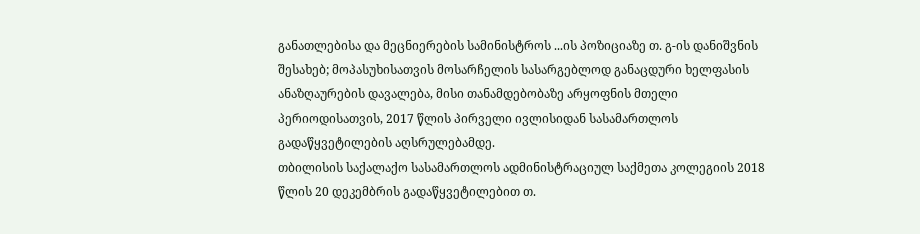განათლებისა და მეცნიერების სამინისტროს ...ის პოზიციაზე თ. გ-ის დანიშვნის შესახებ; მოპასუხისათვის მოსარჩელის სასარგებლოდ განაცდური ხელფასის ანაზღაურების დავალება, მისი თანამდებობაზე არყოფნის მთელი პერიოდისათვის, 2017 წლის პირველი ივლისიდან სასამართლოს გადაწყვეტილების აღსრულებამდე.
თბილისის საქალაქო სასამართლოს ადმინისტრაციულ საქმეთა კოლეგიის 2018 წლის 20 დეკემბრის გადაწყვეტილებით თ.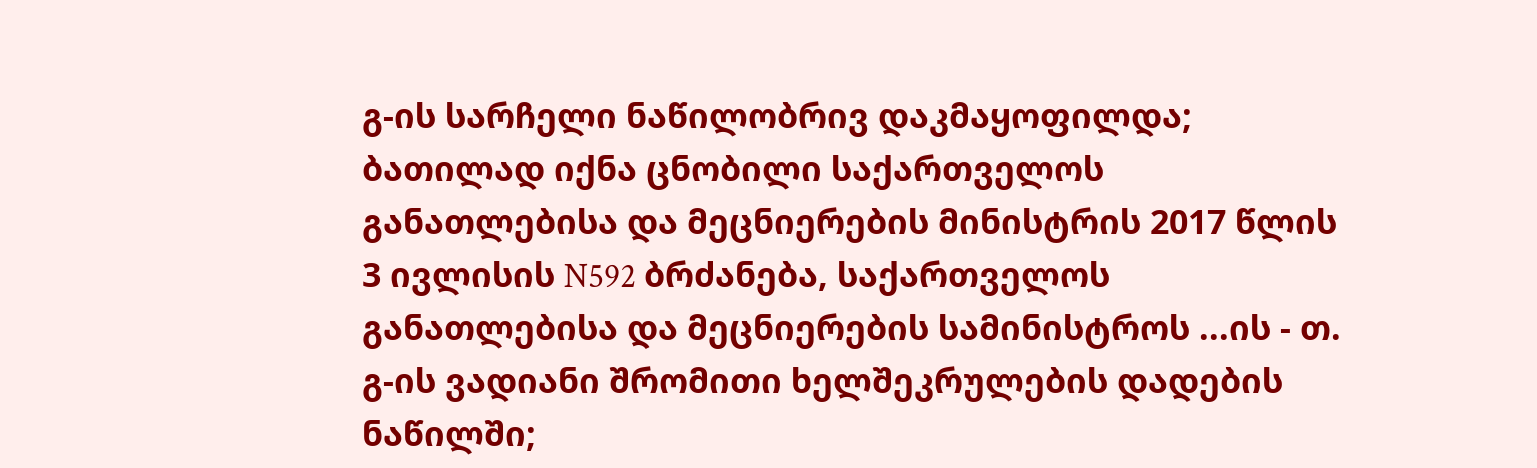გ-ის სარჩელი ნაწილობრივ დაკმაყოფილდა; ბათილად იქნა ცნობილი საქართველოს განათლებისა და მეცნიერების მინისტრის 2017 წლის 3 ივლისის N592 ბრძანება, საქართველოს განათლებისა და მეცნიერების სამინისტროს ...ის - თ. გ-ის ვადიანი შრომითი ხელშეკრულების დადების ნაწილში;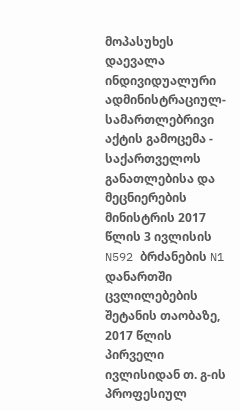მოპასუხეს დაევალა ინდივიდუალური ადმინისტრაციულ-სამართლებრივი აქტის გამოცემა - საქართველოს განათლებისა და მეცნიერების მინისტრის 2017 წლის 3 ივლისის N592 ბრძანების N1 დანართში ცვლილებების შეტანის თაობაზე, 2017 წლის პირველი ივლისიდან თ. გ-ის პროფესიულ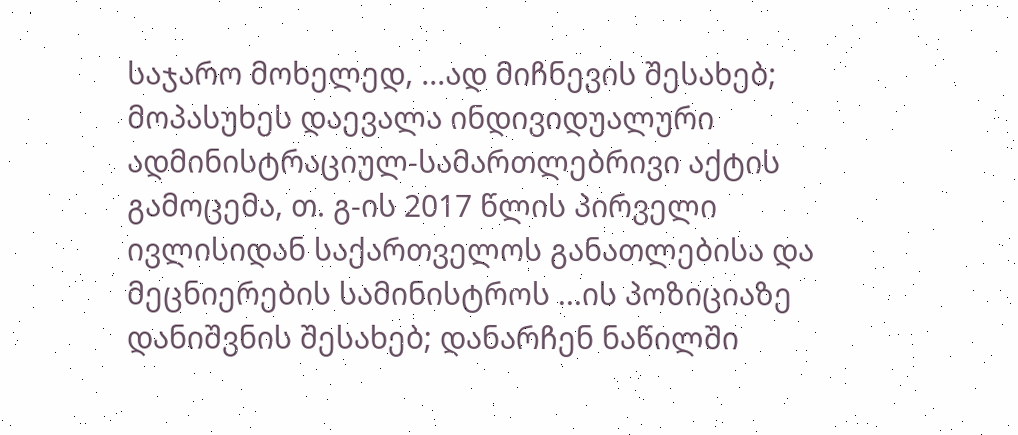საჯარო მოხელედ, ...ად მიჩნევის შესახებ; მოპასუხეს დაევალა ინდივიდუალური ადმინისტრაციულ-სამართლებრივი აქტის გამოცემა, თ. გ-ის 2017 წლის პირველი ივლისიდან საქართველოს განათლებისა და მეცნიერების სამინისტროს ...ის პოზიციაზე დანიშვნის შესახებ; დანარჩენ ნაწილში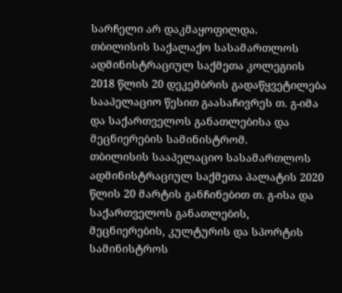სარჩელი არ დაკმაყოფილდა.
თბილისის საქალაქო სასამართლოს ადმინისტრაციულ საქმეთა კოლეგიის 2018 წლის 20 დეკემბრის გადაწყვეტილება სააპელაციო წესით გაასაჩივრეს თ. გ-იმა და საქართველოს განათლებისა და მეცნიერების სამინისტრომ.
თბილისის სააპელაციო სასამართლოს ადმინისტრაციულ საქმეთა პალატის 2020 წლის 20 მარტის განჩინებით თ. გ-ისა და საქართველოს განათლების, მეცნიერების, კულტურის და სპორტის სამინისტროს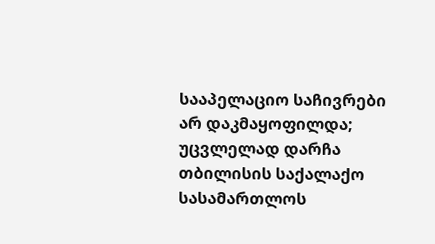სააპელაციო საჩივრები არ დაკმაყოფილდა; უცვლელად დარჩა თბილისის საქალაქო სასამართლოს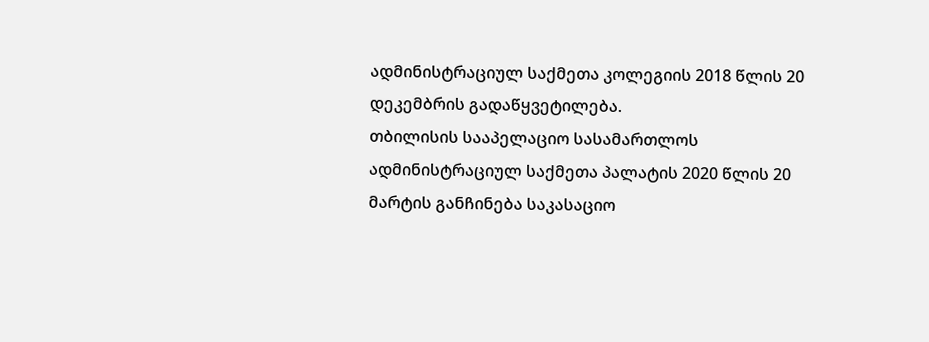ადმინისტრაციულ საქმეთა კოლეგიის 2018 წლის 20 დეკემბრის გადაწყვეტილება.
თბილისის სააპელაციო სასამართლოს ადმინისტრაციულ საქმეთა პალატის 2020 წლის 20 მარტის განჩინება საკასაციო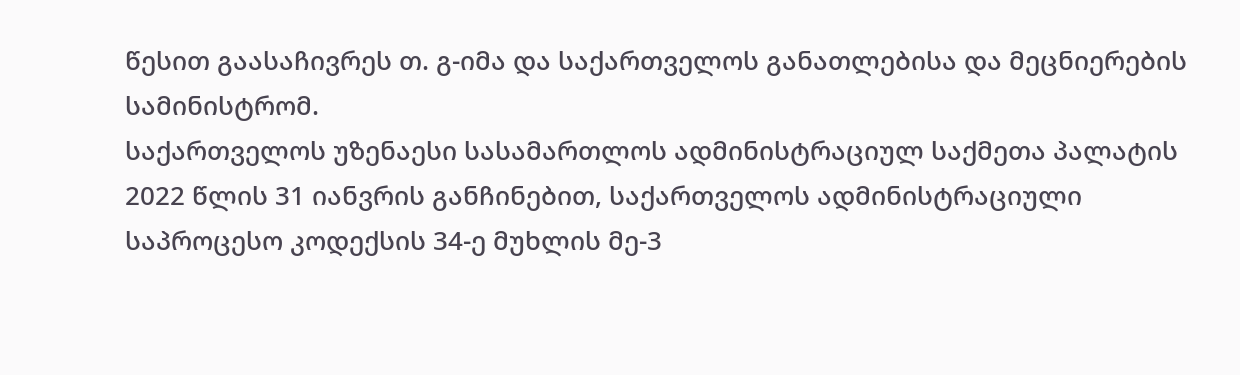წესით გაასაჩივრეს თ. გ-იმა და საქართველოს განათლებისა და მეცნიერების სამინისტრომ.
საქართველოს უზენაესი სასამართლოს ადმინისტრაციულ საქმეთა პალატის 2022 წლის 31 იანვრის განჩინებით, საქართველოს ადმინისტრაციული საპროცესო კოდექსის 34-ე მუხლის მე-3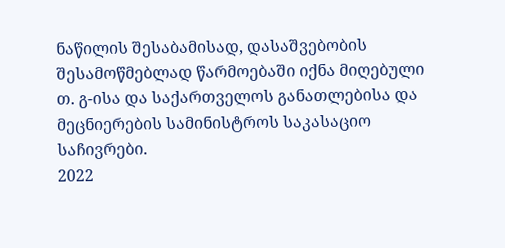ნაწილის შესაბამისად, დასაშვებობის შესამოწმებლად წარმოებაში იქნა მიღებული თ. გ-ისა და საქართველოს განათლებისა და მეცნიერების სამინისტროს საკასაციო საჩივრები.
2022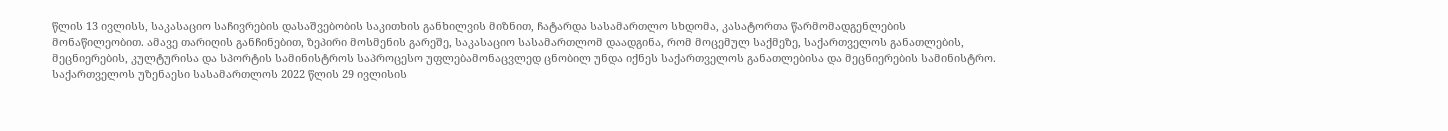წლის 13 ივლისს, საკასაციო საჩივრების დასაშვებობის საკითხის განხილვის მიზნით, ჩატარდა სასამართლო სხდომა, კასატორთა წარმომადგენლების მონაწილეობით. ამავე თარიღის განჩინებით, ზეპირი მოსმენის გარეშე, საკასაციო სასამართლომ დაადგინა, რომ მოცემულ საქმეზე, საქართველოს განათლების, მეცნიერების, კულტურისა და სპორტის სამინისტროს საპროცესო უფლებამონაცვლედ ცნობილ უნდა იქნეს საქართველოს განათლებისა და მეცნიერების სამინისტრო.
საქართველოს უზენაესი სასამართლოს 2022 წლის 29 ივლისის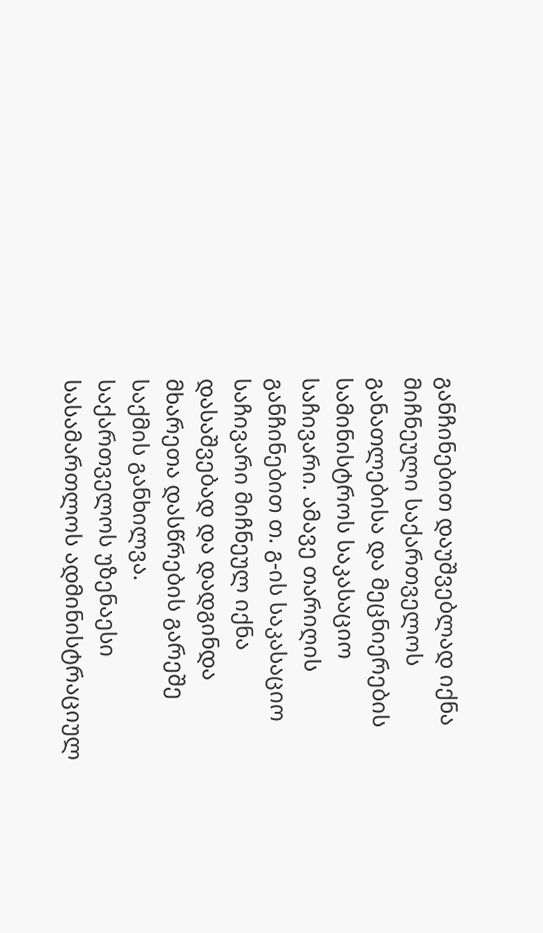განჩინებით დაუშვებლად იქნა მიჩნეული საქართველოს განათლებისა და მეცნიერების სამინისტროს საკასაციო საჩივარი. ამავე თარიღის განჩინებით თ. გ-ის საკასაციო საჩივარი მიჩნეულ იქნა დასაშვებად და დადგინდა მხარეთა დასწრების გარეშე საქმის განხილვა.
საქართველოს უზენაესი სასამართლოს ადმინისტრაციულ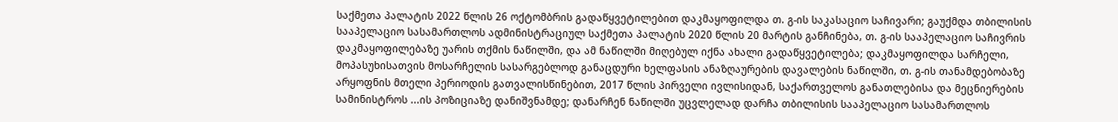საქმეთა პალატის 2022 წლის 26 ოქტომბრის გადაწყვეტილებით დაკმაყოფილდა თ. გ-ის საკასაციო საჩივარი; გაუქმდა თბილისის სააპელაციო სასამართლოს ადმინისტრაციულ საქმეთა პალატის 2020 წლის 20 მარტის განჩინება, თ. გ-ის სააპელაციო საჩივრის დაკმაყოფილებაზე უარის თქმის ნაწილში, და ამ ნაწილში მიღებულ იქნა ახალი გადაწყვეტილება; დაკმაყოფილდა სარჩელი, მოპასუხისათვის მოსარჩელის სასარგებლოდ განაცდური ხელფასის ანაზღაურების დავალების ნაწილში, თ. გ-ის თანამდებობაზე არყოფნის მთელი პერიოდის გათვალისწინებით, 2017 წლის პირველი ივლისიდან, საქართველოს განათლებისა და მეცნიერების სამინისტროს ...ის პოზიციაზე დანიშვნამდე; დანარჩენ ნაწილში უცვლელად დარჩა თბილისის სააპელაციო სასამართლოს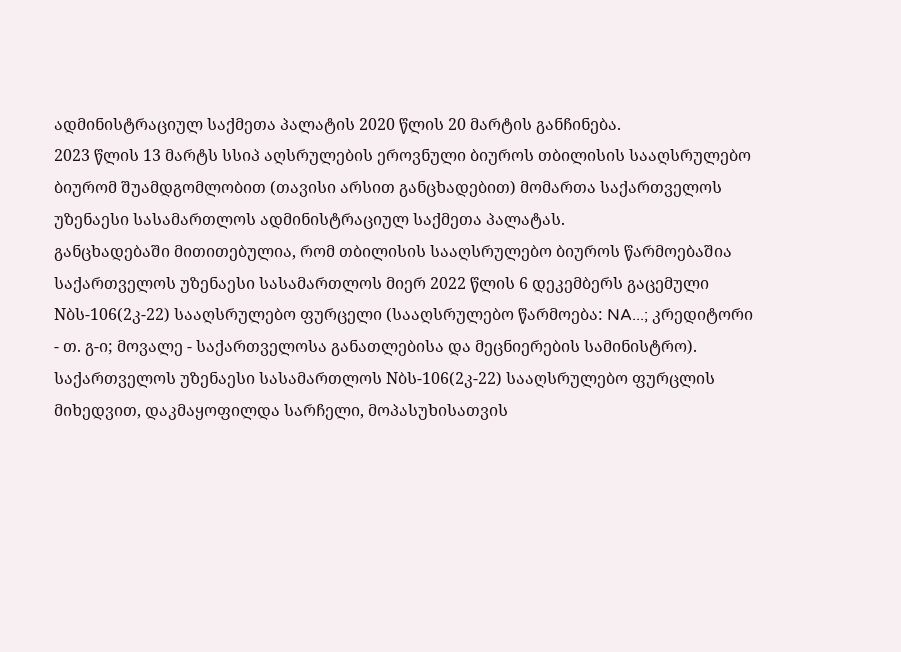ადმინისტრაციულ საქმეთა პალატის 2020 წლის 20 მარტის განჩინება.
2023 წლის 13 მარტს სსიპ აღსრულების ეროვნული ბიუროს თბილისის სააღსრულებო ბიურომ შუამდგომლობით (თავისი არსით განცხადებით) მომართა საქართველოს უზენაესი სასამართლოს ადმინისტრაციულ საქმეთა პალატას.
განცხადებაში მითითებულია, რომ თბილისის სააღსრულებო ბიუროს წარმოებაშია საქართველოს უზენაესი სასამართლოს მიერ 2022 წლის 6 დეკემბერს გაცემული Nბს-106(2კ-22) სააღსრულებო ფურცელი (სააღსრულებო წარმოება: NA...; კრედიტორი - თ. გ-ი; მოვალე - საქართველოსა განათლებისა და მეცნიერების სამინისტრო). საქართველოს უზენაესი სასამართლოს Nბს-106(2კ-22) სააღსრულებო ფურცლის მიხედვით, დაკმაყოფილდა სარჩელი, მოპასუხისათვის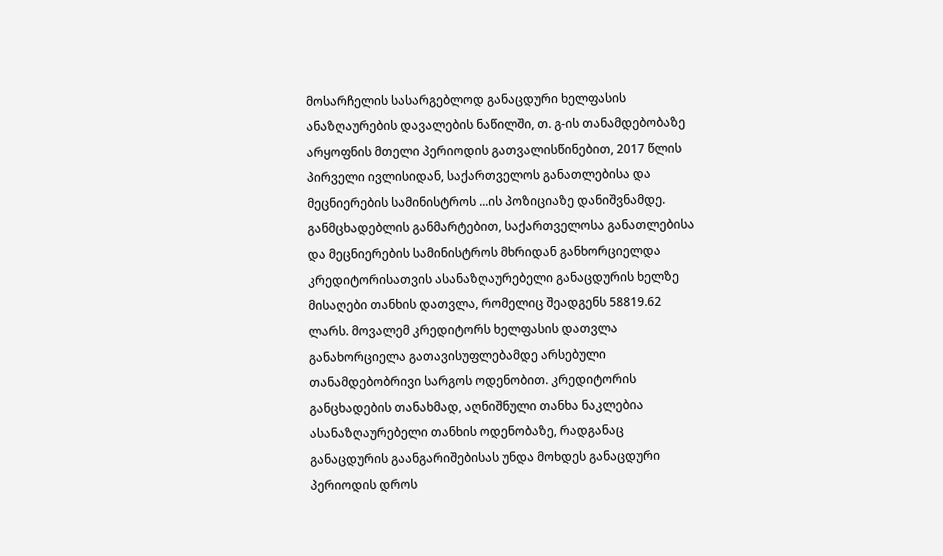მოსარჩელის სასარგებლოდ განაცდური ხელფასის ანაზღაურების დავალების ნაწილში, თ. გ-ის თანამდებობაზე არყოფნის მთელი პერიოდის გათვალისწინებით, 2017 წლის პირველი ივლისიდან, საქართველოს განათლებისა და მეცნიერების სამინისტროს ...ის პოზიციაზე დანიშვნამდე.
განმცხადებლის განმარტებით, საქართველოსა განათლებისა და მეცნიერების სამინისტროს მხრიდან განხორციელდა კრედიტორისათვის ასანაზღაურებელი განაცდურის ხელზე მისაღები თანხის დათვლა, რომელიც შეადგენს 58819.62 ლარს. მოვალემ კრედიტორს ხელფასის დათვლა განახორციელა გათავისუფლებამდე არსებული თანამდებობრივი სარგოს ოდენობით. კრედიტორის განცხადების თანახმად, აღნიშნული თანხა ნაკლებია ასანაზღაურებელი თანხის ოდენობაზე, რადგანაც განაცდურის გაანგარიშებისას უნდა მოხდეს განაცდური პერიოდის დროს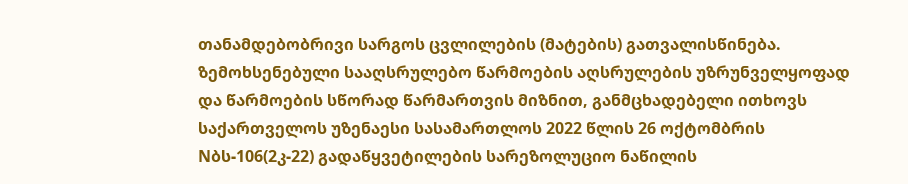თანამდებობრივი სარგოს ცვლილების (მატების) გათვალისწინება.
ზემოხსენებული სააღსრულებო წარმოების აღსრულების უზრუნველყოფად და წარმოების სწორად წარმართვის მიზნით, განმცხადებელი ითხოვს საქართველოს უზენაესი სასამართლოს 2022 წლის 26 ოქტომბრის Nბს-106(2კ-22) გადაწყვეტილების სარეზოლუციო ნაწილის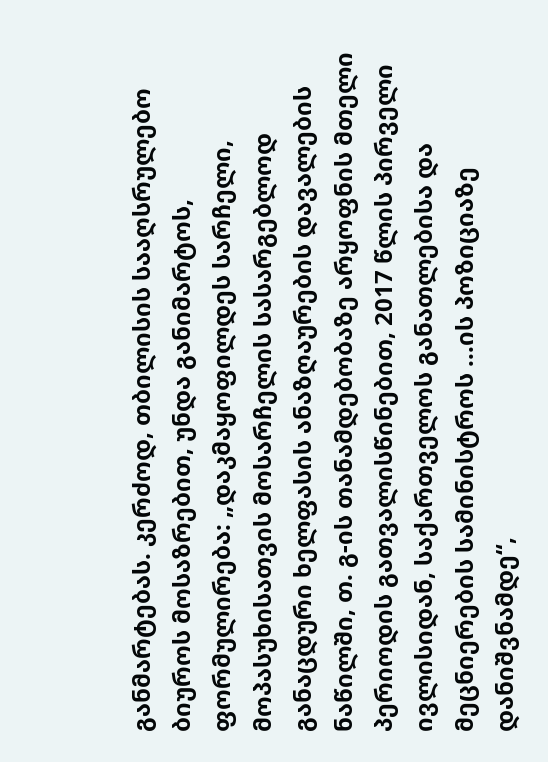განმარტებას. კერძოდ, თბილისის სააღსრულებო ბიუროს მოსაზრებით, უნდა განიმარტოს, ფორმულირება: „დაკმაყოფილდეს სარჩელი, მოპასუხისათვის მოსარჩელის სასარგებლოდ განაცდური ხელფასის ანაზღაურების დავალების ნაწილში, თ. გ-ის თანამდებობაზე არყოფნის მთელი პერიოდის გათვალისწინებით, 2017 წლის პირველი ივლისიდან, საქართველოს განათლებისა და მეცნიერების სამინისტროს ...ის პოზიციაზე დანიშვნამდე“,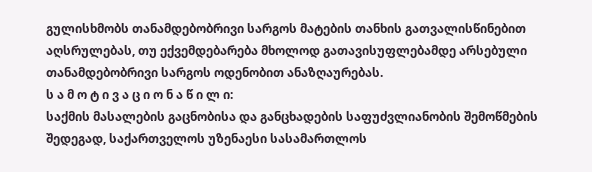გულისხმობს თანამდებობრივი სარგოს მატების თანხის გათვალისწინებით აღსრულებას, თუ ექვემდებარება მხოლოდ გათავისუფლებამდე არსებული თანამდებობრივი სარგოს ოდენობით ანაზღაურებას.
ს ა მ ო ტ ი ვ ა ც ი ო ნ ა წ ი ლ ი:
საქმის მასალების გაცნობისა და განცხადების საფუძვლიანობის შემოწმების შედეგად, საქართველოს უზენაესი სასამართლოს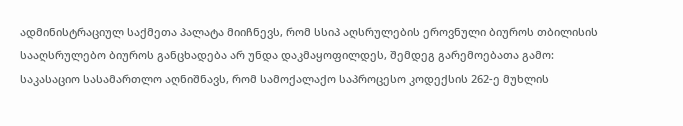ადმინისტრაციულ საქმეთა პალატა მიიჩნევს, რომ სსიპ აღსრულების ეროვნული ბიუროს თბილისის სააღსრულებო ბიუროს განცხადება არ უნდა დაკმაყოფილდეს, შემდეგ გარემოებათა გამო:
საკასაციო სასამართლო აღნიშნავს, რომ სამოქალაქო საპროცესო კოდექსის 262-ე მუხლის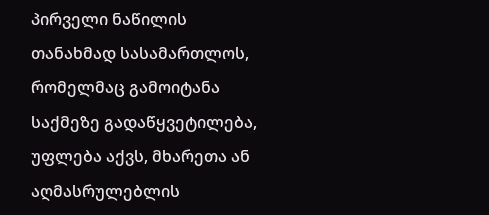პირველი ნაწილის თანახმად სასამართლოს, რომელმაც გამოიტანა საქმეზე გადაწყვეტილება, უფლება აქვს, მხარეთა ან აღმასრულებლის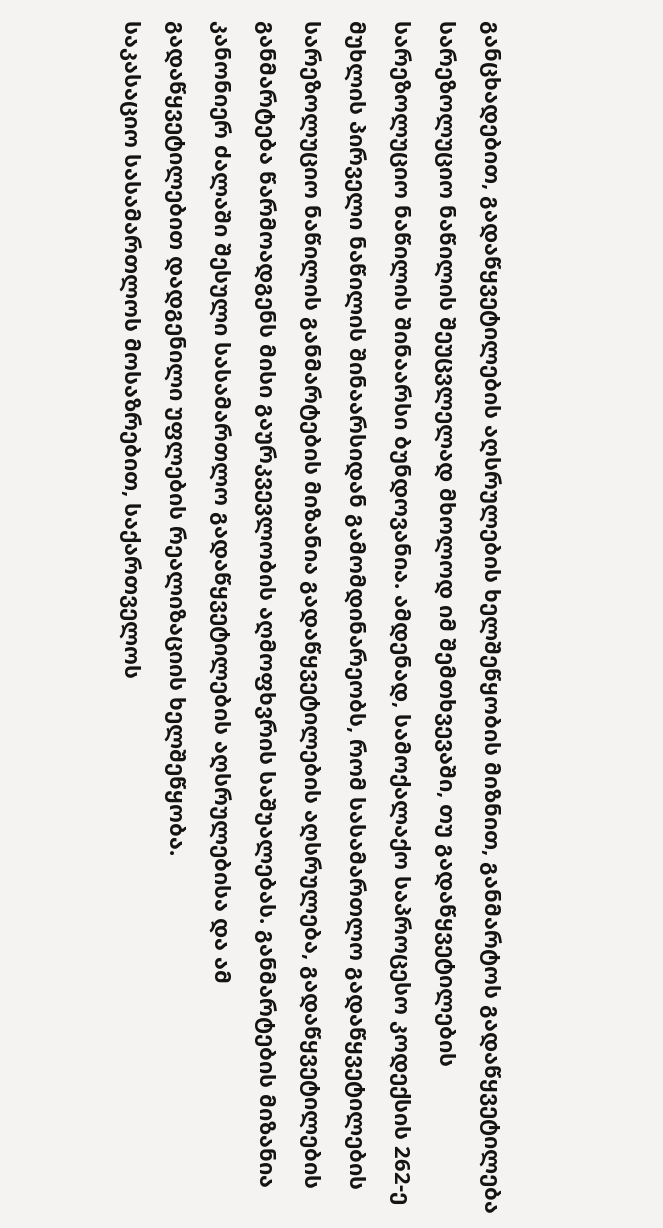განცხადებით, გადაწყვეტილების აღსრულების ხელშეწყობის მიზნით, განმარტოს გადაწყვეტილება სარეზოლუციო ნაწილის შეუცვლელად მხოლოდ იმ შემთხვევაში, თუ გადაწყვეტილების სარეზოლუციო ნაწილის შინაარსი ბუნდოვანია. ამდენად, სამოქალაქო საპროცესო კოდექსის 262-ე მუხლის პირველი ნაწილის შინაარსიდან გამომდინარეობს, რომ სასამართლო გადაწყვეტილების სარეზოლუციო ნაწილის განმარტების მიზანია გადაწყვეტილების აღსრულება, გადაწყვეტილების განმარტება წარმოადგენს მისი გაურკვევლობის აღმოფხვრის საშუალებას. განმარტების მიზანია კანონიერ ძალაში შესული სასამართლო გადაწყვეტილების აღსრულებისა და ამ გადაწყვეტილებით დადგენილი უფლების რეალიზაციის ხელშეწყობა.
საკასაციო სასამართლოს მოსაზრებით, საქართველოს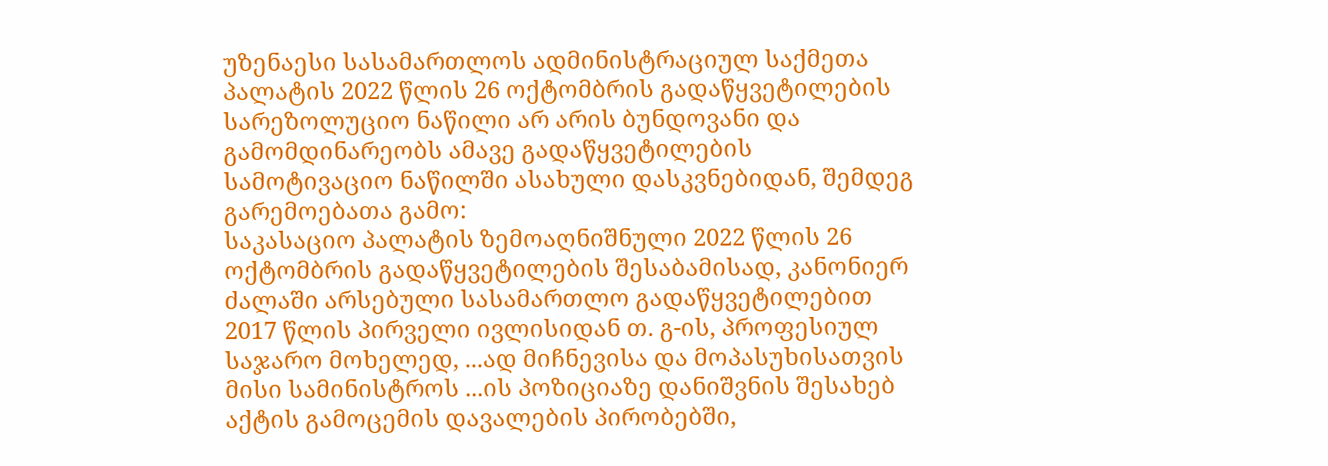უზენაესი სასამართლოს ადმინისტრაციულ საქმეთა პალატის 2022 წლის 26 ოქტომბრის გადაწყვეტილების სარეზოლუციო ნაწილი არ არის ბუნდოვანი და გამომდინარეობს ამავე გადაწყვეტილების სამოტივაციო ნაწილში ასახული დასკვნებიდან, შემდეგ გარემოებათა გამო:
საკასაციო პალატის ზემოაღნიშნული 2022 წლის 26 ოქტომბრის გადაწყვეტილების შესაბამისად, კანონიერ ძალაში არსებული სასამართლო გადაწყვეტილებით 2017 წლის პირველი ივლისიდან თ. გ-ის, პროფესიულ საჯარო მოხელედ, ...ად მიჩნევისა და მოპასუხისათვის მისი სამინისტროს ...ის პოზიციაზე დანიშვნის შესახებ აქტის გამოცემის დავალების პირობებში,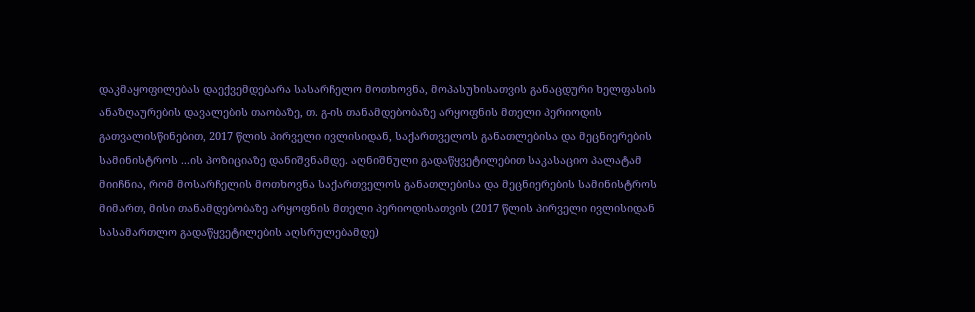დაკმაყოფილებას დაექვემდებარა სასარჩელო მოთხოვნა, მოპასუხისათვის განაცდური ხელფასის ანაზღაურების დავალების თაობაზე, თ. გ-ის თანამდებობაზე არყოფნის მთელი პერიოდის გათვალისწინებით, 2017 წლის პირველი ივლისიდან, საქართველოს განათლებისა და მეცნიერების სამინისტროს ...ის პოზიციაზე დანიშვნამდე. აღნიშნული გადაწყვეტილებით საკასაციო პალატამ მიიჩნია, რომ მოსარჩელის მოთხოვნა საქართველოს განათლებისა და მეცნიერების სამინისტროს მიმართ, მისი თანამდებობაზე არყოფნის მთელი პერიოდისათვის (2017 წლის პირველი ივლისიდან სასამართლო გადაწყვეტილების აღსრულებამდე)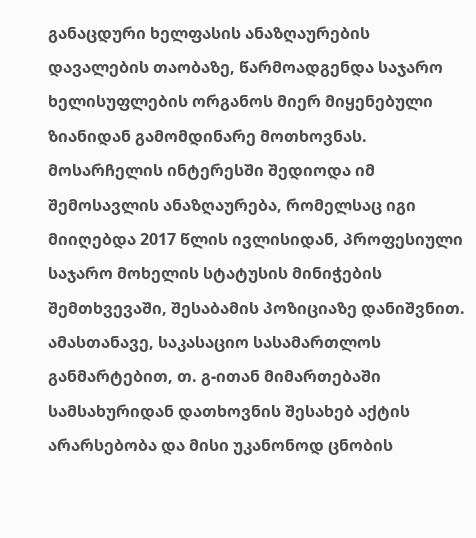განაცდური ხელფასის ანაზღაურების დავალების თაობაზე, წარმოადგენდა საჯარო ხელისუფლების ორგანოს მიერ მიყენებული ზიანიდან გამომდინარე მოთხოვნას. მოსარჩელის ინტერესში შედიოდა იმ შემოსავლის ანაზღაურება, რომელსაც იგი მიიღებდა 2017 წლის ივლისიდან, პროფესიული საჯარო მოხელის სტატუსის მინიჭების შემთხვევაში, შესაბამის პოზიციაზე დანიშვნით. ამასთანავე, საკასაციო სასამართლოს განმარტებით, თ. გ-ითან მიმართებაში სამსახურიდან დათხოვნის შესახებ აქტის არარსებობა და მისი უკანონოდ ცნობის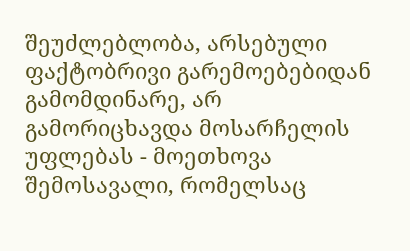შეუძლებლობა, არსებული ფაქტობრივი გარემოებებიდან გამომდინარე, არ გამორიცხავდა მოსარჩელის უფლებას - მოეთხოვა შემოსავალი, რომელსაც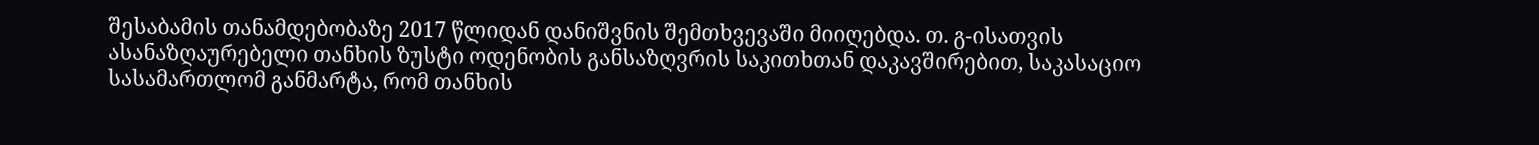შესაბამის თანამდებობაზე 2017 წლიდან დანიშვნის შემთხვევაში მიიღებდა. თ. გ-ისათვის ასანაზღაურებელი თანხის ზუსტი ოდენობის განსაზღვრის საკითხთან დაკავშირებით, საკასაციო სასამართლომ განმარტა, რომ თანხის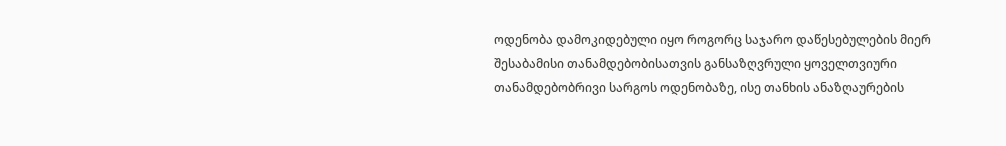ოდენობა დამოკიდებული იყო როგორც საჯარო დაწესებულების მიერ შესაბამისი თანამდებობისათვის განსაზღვრული ყოველთვიური თანამდებობრივი სარგოს ოდენობაზე, ისე თანხის ანაზღაურების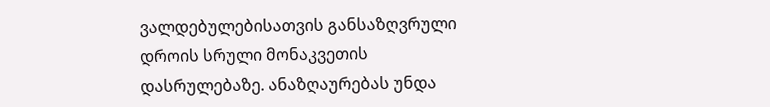ვალდებულებისათვის განსაზღვრული დროის სრული მონაკვეთის დასრულებაზე. ანაზღაურებას უნდა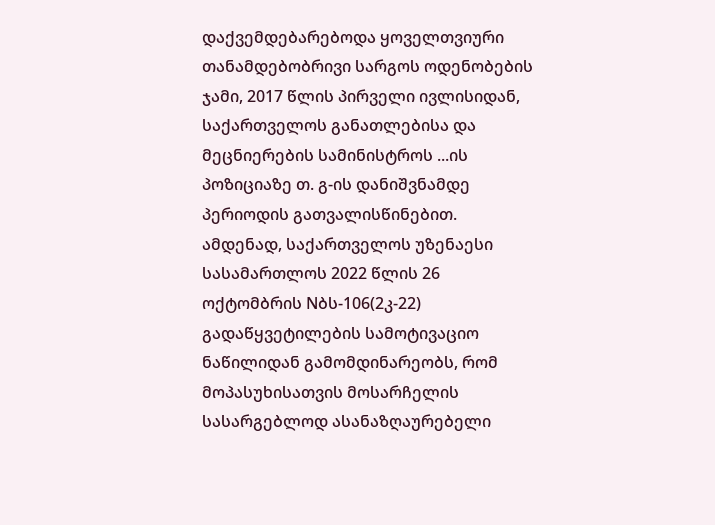დაქვემდებარებოდა ყოველთვიური თანამდებობრივი სარგოს ოდენობების ჯამი, 2017 წლის პირველი ივლისიდან, საქართველოს განათლებისა და მეცნიერების სამინისტროს ...ის პოზიციაზე თ. გ-ის დანიშვნამდე პერიოდის გათვალისწინებით.
ამდენად, საქართველოს უზენაესი სასამართლოს 2022 წლის 26 ოქტომბრის Nბს-106(2კ-22) გადაწყვეტილების სამოტივაციო ნაწილიდან გამომდინარეობს, რომ მოპასუხისათვის მოსარჩელის სასარგებლოდ ასანაზღაურებელი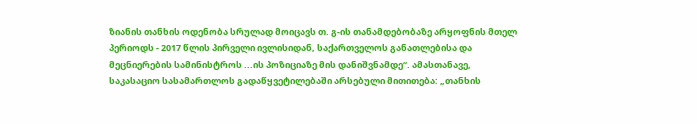ზიანის თანხის ოდენობა სრულად მოიცავს თ. გ-ის თანამდებობაზე არყოფნის მთელ პერიოდს - 2017 წლის პირველი ივლისიდან, საქართველოს განათლებისა და მეცნიერების სამინისტროს ...ის პოზიციაზე მის დანიშვნამდე“. ამასთანავე, საკასაციო სასამართლოს გადაწყვეტილებაში არსებული მითითება: „თანხის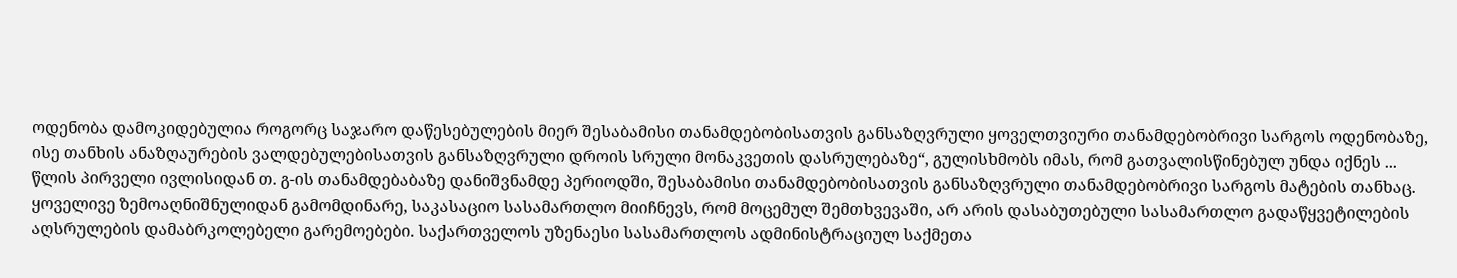ოდენობა დამოკიდებულია როგორც საჯარო დაწესებულების მიერ შესაბამისი თანამდებობისათვის განსაზღვრული ყოველთვიური თანამდებობრივი სარგოს ოდენობაზე, ისე თანხის ანაზღაურების ვალდებულებისათვის განსაზღვრული დროის სრული მონაკვეთის დასრულებაზე“, გულისხმობს იმას, რომ გათვალისწინებულ უნდა იქნეს ... წლის პირველი ივლისიდან თ. გ-ის თანამდებაბაზე დანიშვნამდე პერიოდში, შესაბამისი თანამდებობისათვის განსაზღვრული თანამდებობრივი სარგოს მატების თანხაც.
ყოველივე ზემოაღნიშნულიდან გამომდინარე, საკასაციო სასამართლო მიიჩნევს, რომ მოცემულ შემთხვევაში, არ არის დასაბუთებული სასამართლო გადაწყვეტილების აღსრულების დამაბრკოლებელი გარემოებები. საქართველოს უზენაესი სასამართლოს ადმინისტრაციულ საქმეთა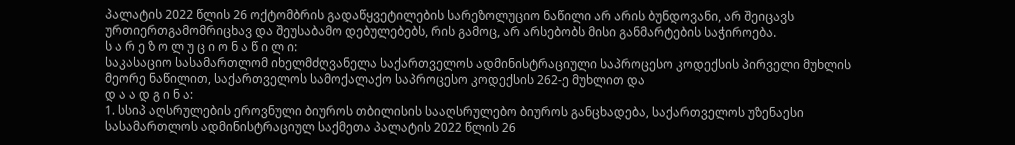პალატის 2022 წლის 26 ოქტომბრის გადაწყვეტილების სარეზოლუციო ნაწილი არ არის ბუნდოვანი, არ შეიცავს ურთიერთგამომრიცხავ და შეუსაბამო დებულებებს, რის გამოც, არ არსებობს მისი განმარტების საჭიროება.
ს ა რ ე ზ ო ლ უ ც ი ო ნ ა წ ი ლ ი:
საკასაციო სასამართლომ იხელმძღვანელა საქართველოს ადმინისტრაციული საპროცესო კოდექსის პირველი მუხლის მეორე ნაწილით, საქართველოს სამოქალაქო საპროცესო კოდექსის 262-ე მუხლით და
დ ა ა დ გ ი ნ ა:
1. სსიპ აღსრულების ეროვნული ბიუროს თბილისის სააღსრულებო ბიუროს განცხადება, საქართველოს უზენაესი სასამართლოს ადმინისტრაციულ საქმეთა პალატის 2022 წლის 26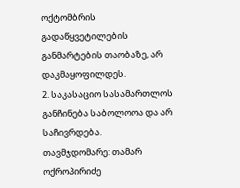ოქტომბრის გადაწყვეტილების განმარტების თაობაზე, არ დაკმაყოფილდეს.
2. საკასაციო სასამართლოს განჩინება საბოლოოა და არ საჩივრდება.
თავმჯდომარე: თამარ ოქროპირიძე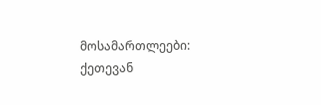მოსამართლეები: ქეთევან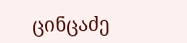ცინცაძე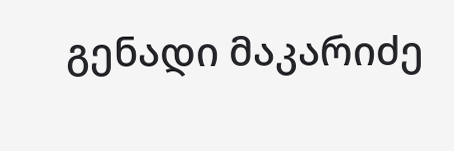გენადი მაკარიძე